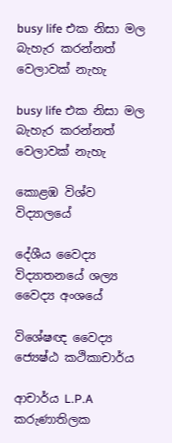busy life එක නිසා මල බැහැර කරන්නත් වෙලාවක් නැහැ

busy life එක නිසා මල බැහැර කරන්නත් වෙලාවක් නැහැ

කොළඹ විශ්ව විද්‍යාලයේ

දේශීය වෛද්‍ය විද්‍යාතනයේ ශල්‍ය වෛද්‍ය අංශයේ

විශේෂඥ වෛද්‍ය ජ්‍යෙෂ්ඨ කථිකාචාර්ය

ආචාර්ය L.P.A  කරුණාතිලක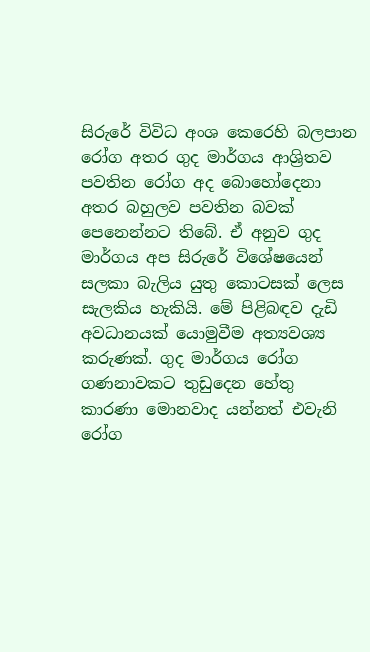සිරුරේ විවිධ අංශ කෙරෙහි බලපාන රෝග අතර ගුද මාර්ගය ආශ්‍රිතව පවතින රෝග අද බොහෝදෙනා අතර බහුලව පවතින බවක් පෙනෙන්නට තිබේ. ඒ අනුව ගුද මාර්ගය අප සිරුරේ විශේෂයෙන් සලකා බැලිය යුතු කොටසක් ලෙස සැලකිය හැකියි. මේ පිළිබඳව දැඩි අවධානයක් යොමුවීම අත්‍යවශ්‍ය කරුණක්. ගුද මාර්ගය රෝග ගණනාවකට තුඩුදෙන හේතු කාරණා මොනවාද යන්නත් එවැනි රෝග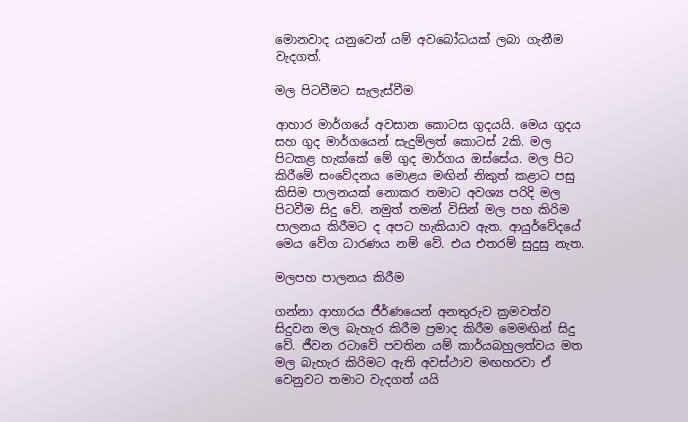මොනවාද යනුවෙන් යම් අවබෝධයක් ලබා ගැනීම වැදගත්.

මල පිටවීමට සැලැස්වීම

ආහාර මාර්ගයේ අවසාන කොටස ගුදයයි. මෙය ගුදය සහ ගුද මාර්ගයෙන් සැදුම්ලත් කොටස් 2කි. මල පිටකළ හැක්කේ මේ ගුද මාර්ගය ඔස්සේය. මල පිට කිරීමේ සංවේදනය මොළය මඟින් නිකුත් කළාට පසු කිසිම පාලනයක් නොකර තමාට අවශ්‍ය පරිදි මල පිටවීම සිදු වේ. නමුත් තමන් විසින් මල පහ කිරිම පාලනය කිරීමට ද අපට හැකියාව ඇත. ආයුර්වේදයේ මෙය වේග ධාරණය නම් වේ. එය එතරම් සුදුසු නැත.

මලපහ පාලනය කිරීම

ගන්නා ආහාරය ජීර්ණයෙන් අනතුරුව ක්‍රමවත්ව සිදුවන මල බැහැර කිරීම ප්‍රමාද කිරීම මෙමඟින් සිදු වේ. ජීවන රටාවේ පවතින යම් කාර්යබහුලත්වය මත මල බැහැර කිරිමට ඇති අවස්ථාව මඟහරවා ඒ වෙනුවට තමාට වැදගත් යයි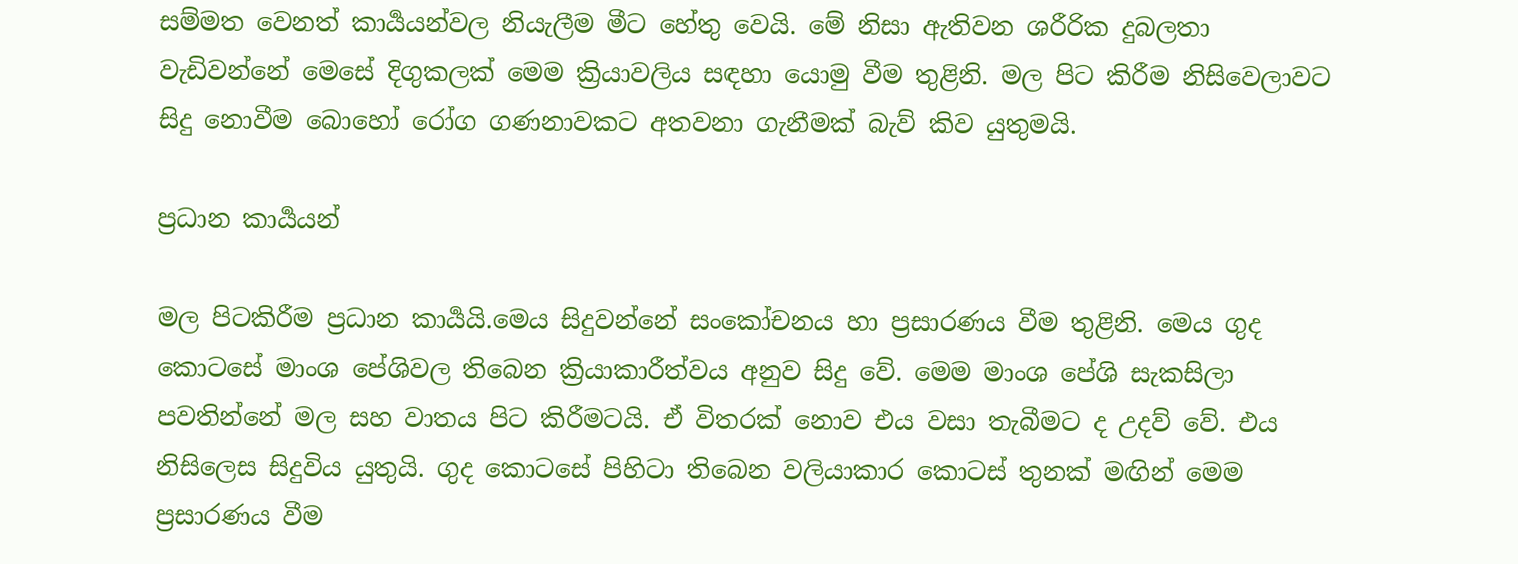සම්මත වෙනත් කාර්‍යයන්වල නියැලීම මීට හේතු වෙයි. මේ නිසා ඇතිවන ශරීරික දුබලතා වැඩිවන්නේ මෙසේ දිගුකලක් මෙම ක්‍රියාවලිය සඳහා යොමු වීම තුළිනි. මල පිට කිරීම නිසිවෙලාවට සිදු නොවීම බොහෝ රෝග ගණනාවකට අතවනා ගැනීමක් බැව් කිව යුතුමයි.

ප්‍රධාන කාර්‍යයන්

මල පිටකිරීම ප්‍රධාන කාර්‍යයි.මෙය සිදුවන්නේ සංකෝචනය හා ප්‍රසාරණය වීම තුළිනි. මෙය ගුද කොටසේ මාංශ පේශිවල තිබෙන ක්‍රියාකාරීත්වය අනුව සිදු වේ. මෙම මාංශ පේශි සැකසිලා පවතින්නේ මල සහ වාතය පිට කිරීමටයි. ඒ විතරක් නොව එය වසා තැබීමට ද උදව් වේ. එය නිසිලෙස සිදුවිය යුතුයි. ගුද කොටසේ පිහිටා තිබෙන වලියාකාර කොටස් තුනක් මඟින් මෙම ප්‍රසාරණය වීම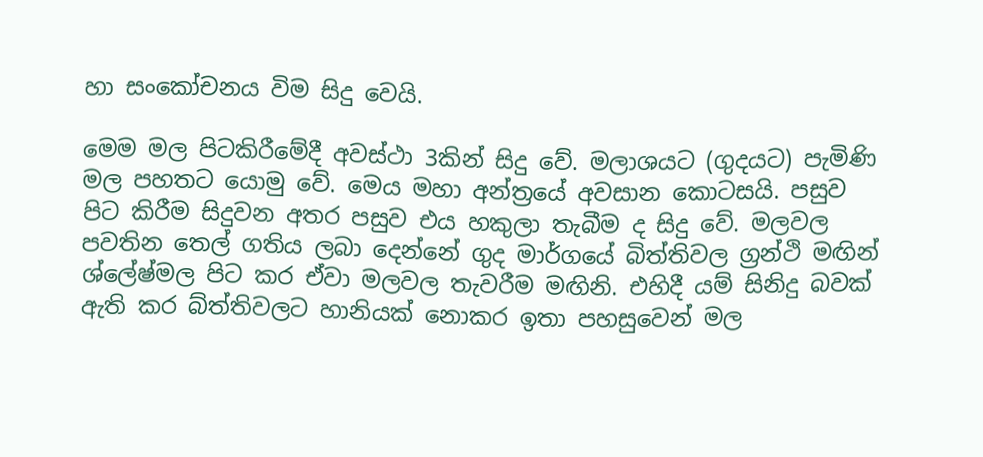හා සංකෝචනය විම සිදු වෙයි.

මෙම මල පිටකිරීමේදී අවස්ථා 3කින් සිදු වේ. මලාශයට (ගුදයට) පැමිණි මල පහතට යොමු වේ. මෙය මහා අන්ත්‍රයේ අවසාන කොටසයි. පසුව පිට කිරීම සිදුවන අතර පසුව එය හකුලා තැබීම ද සිදු වේ. මලවල පවතින තෙල් ගතිය ලබා දෙන්නේ ගුද මාර්ගයේ බිත්තිවල ග්‍රන්ථි මඟින් ශ්ලේෂ්මල පිට කර ඒවා මලවල තැවරීම මඟිනි. එහිදී යම් සිනිදු බවක් ඇති කර බ්ත්තිවලට හානියක් නොකර ඉතා පහසුවෙන් මල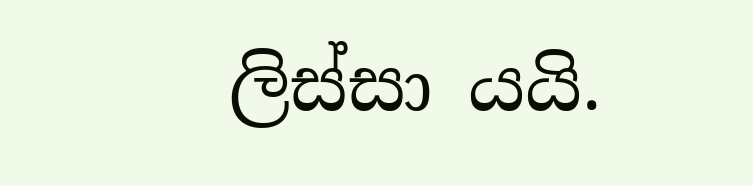ලිස්සා යයි.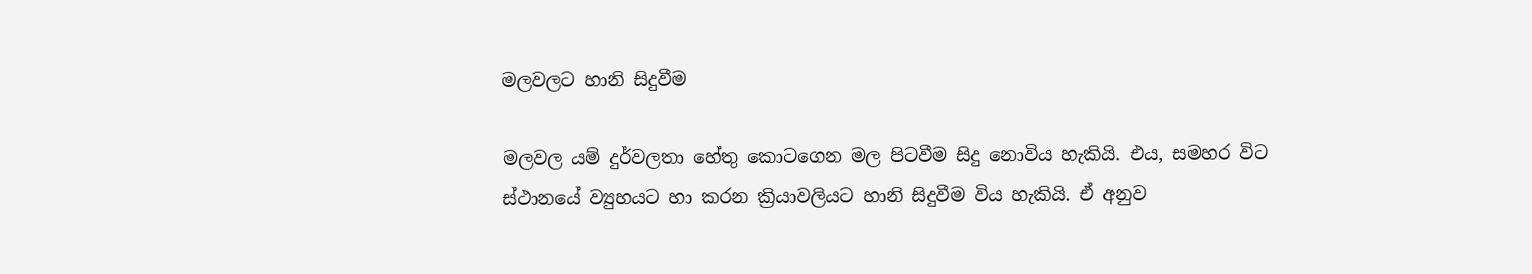මලවලට හානි සිදුවීම

මලවල යම් දුර්වලතා හේතු කොටගෙන මල පිටවීම සිදු නොවිය හැකියි. එය, සමහර විට ස්ථානයේ ව්‍යුහයට හා කරන ක්‍රියාවලියට හානි සිදුවීම විය හැකියි. ඒ අනුව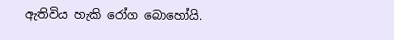ඇතිවිය හැකි රෝග බොහෝයි.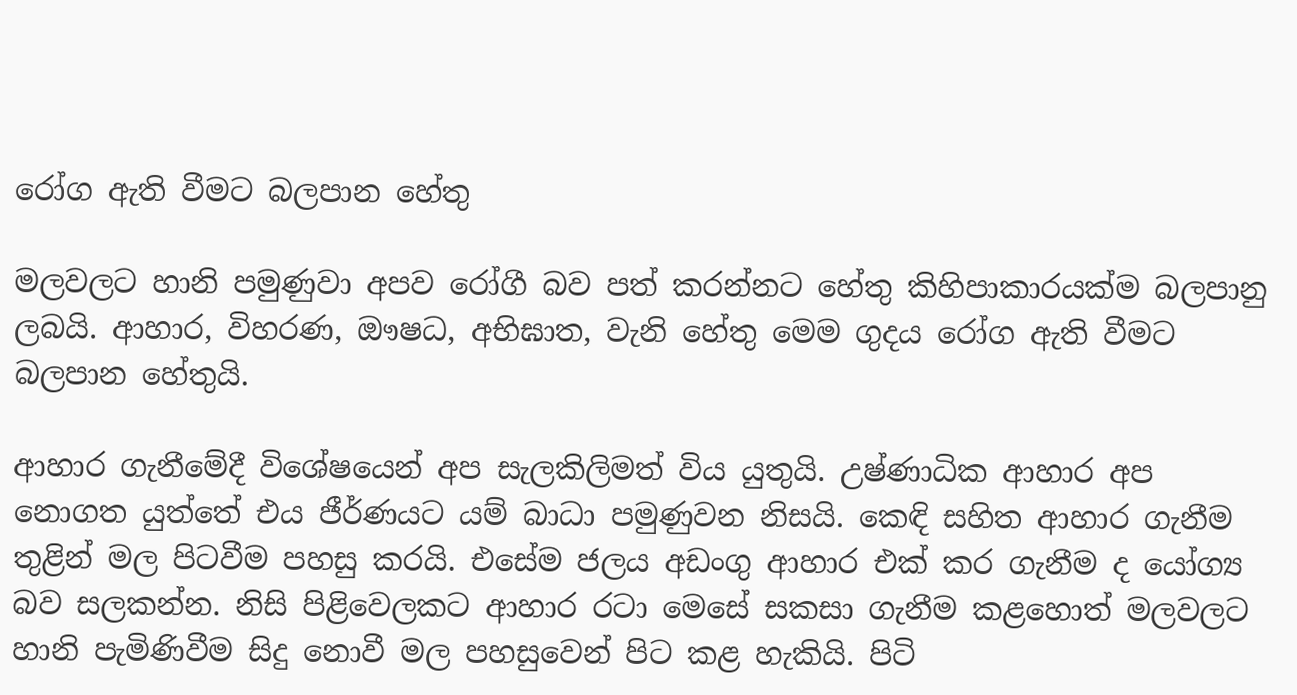රෝග ඇති වීමට බලපාන හේතු

මලවලට හානි පමුණුවා අපව රෝගී බව පත් කරන්නට හේතු කිහිපාකාරයක්ම බලපානු ලබයි. ආහාර, විහරණ, ඖෂධ, අභිඝාත, වැනි හේතු මෙම ගුදය රෝග ඇති වීමට බලපාන හේතුයි.

ආහාර ගැනීමේදී විශේෂයෙන් අප සැලකිලිමත් විය යුතුයි. උෂ්ණාධික ආහාර අප නොගත යුත්තේ එය ජීර්ණයට යම් බාධා පමුණුවන නිසයි. කෙඳි සහිත ආහාර ගැනීම තුළින් මල පිටවීම පහසු කරයි. එසේම ජලය අඩංගු ආහාර එක් කර ගැනීම ද යෝග්‍ය බව සලකන්න. නිසි පිළිවෙලකට ආහාර රටා මෙසේ සකසා ගැනීම කළහොත් මලවලට හානි පැමිණිවීම සිදු නොවී මල පහසුවෙන් පිට කළ හැකියි. පිටි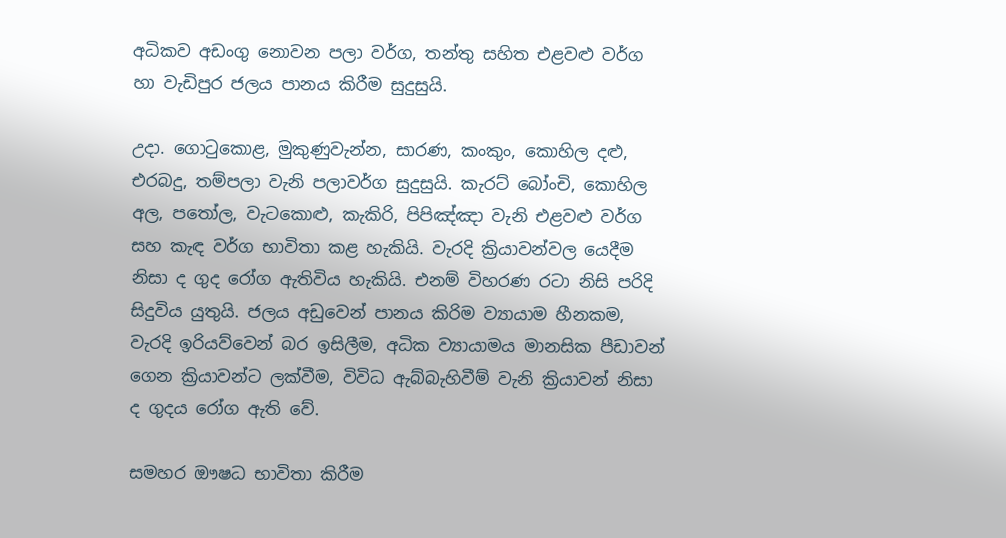අධිකව අඩංගු නොවන පලා වර්ග, තන්තු සහිත එළවළු වර්ග හා වැඩිපුර ජලය පානය කිරීම සුදුසුයි.

උදා. ගොටුකොළ, මුකුණුවැන්න, සාරණ, කංකුං, කොහිල දළු, එරබදු, තම්පලා වැනි පලාවර්ග සුදුසුයි. කැරට් බෝංචි, කොහිල අල, පතෝල, වැටකොළු, කැකිරි, පිපිඤ්ඤා වැනි එළවළු වර්ග සහ කැඳ වර්ග භාවිතා කළ හැකියි. වැරදි ක්‍රියාවන්වල යෙදීම නිසා ද ගුද රෝග ඇතිවිය හැකියි. එනම් විහරණ රටා නිසි පරිදි සිදුවිය යුතුයි. ජලය අඩුවෙන් පානය කිරිම ව්‍යායාම හීනකම, වැරදි ඉරියව්වෙන් බර ඉසිලීම, අධික ව්‍යායාමය මානසික පීඩාවන් ගෙන ක්‍රියාවන්ට ලක්වීම, විවිධ ඇබ්බැහිවීම් වැනි ක්‍රියාවන් නිසා ද ගුදය රෝග ඇති වේ.

සමහර ඖෂධ භාවිතා කිරීම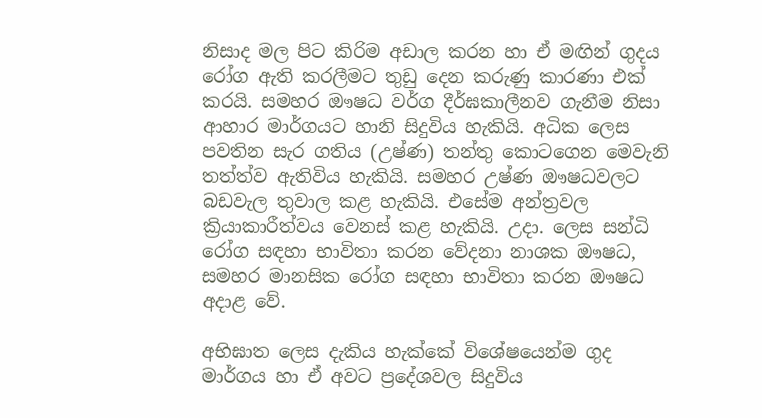නිසාද මල පිට කිරිම අඩාල කරන හා ඒ මඟින් ගුදය රෝග ඇති කරලීමට තුඩු දෙන කරුණු කාරණා එක් කරයි. සමහර ඖෂධ වර්ග දීර්ඝකාලීනව ගැනීම නිසා ආහාර මාර්ගයට හානි සිදුවිය හැකියි. අධික ලෙස පවතින සැර ගතිය (උෂ්ණ) තන්තු කොටගෙන මෙවැනි තත්ත්ව ඇතිවිය හැකියි. සමහර උෂ්ණ ඖෂධවලට බඩවැල තුවාල කළ හැකියි. එසේම අන්ත්‍රවල ක්‍රියාකාරීත්වය වෙනස් කළ හැකියි. උදා. ලෙස සන්ධි රෝග සඳහා භාවිතා කරන වේදනා නාශක ඖෂධ, සමහර මානසික රෝග සඳහා භාවිතා කරන ඖෂධ අදාළ වේ.

අභිඝාත ලෙස දැකිය හැක්කේ විශේෂයෙන්ම ගුද මාර්ගය හා ඒ අවට ප්‍රදේශවල සිදුවිය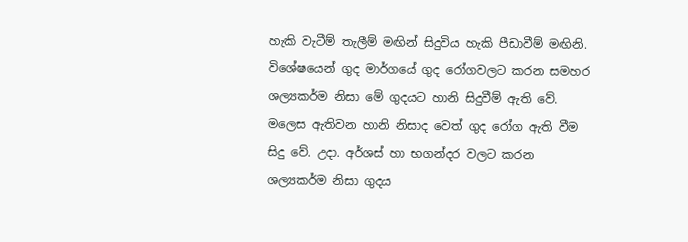හැකි වැටීම් තැලීම් මඟින් සිදුවිය හැකි පීඩාවීම් මඟිනි. විශේෂයෙන් ගුද මාර්ගයේ ගුද රෝගවලට කරන සමහර ශල්‍යකර්ම නිසා මේ ගුදයට හානි සිදුවීම් ඇති වේ. මලෙස ඇතිවන හානි නිසාද වෙත් ගුද රෝග ඇති වීම සිදු වේ. උදා. අර්ශස් හා භගන්දර වලට කරන ශල්‍යකර්ම නිසා ගුදය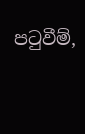පටුවීම්,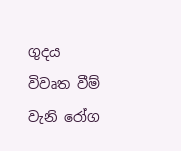ගුදය විවෘත වීම් වැනි රෝග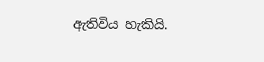ඇතිවිය හැකියි.